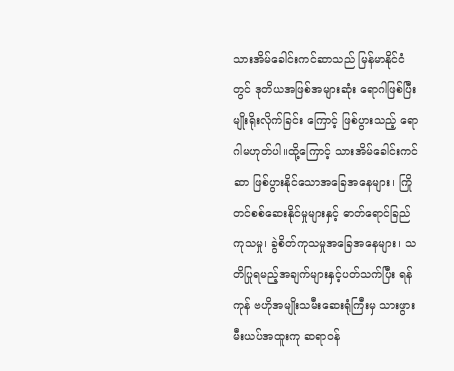သားအိမ်ခေါင်းကင်ဆာသည် မြန်မာနိုင်ငံတွင် ဒုတိယအဖြစ်အများဆုံး ရောဂါဖြစ်ပြီး မျိုးရိုးလိုက်ခြင်း ကြောင့် ဖြစ်ပွားသည့် ရောဂါမဟုတ်ပါ။ထို့ကြောင့် သားအိမ်ခေါင်းကင်ဆာ ဖြစ်ပွားနိုင်သောအခြေအနေများ၊ ကြိုတင်စစ်ဆေးနိုင်မှုများနှင့် ဓာတ်ရောင်ခြည် ကုသမှု၊ ခွဲစိတ်ကုသမှုအခြေအနေများ၊ သတိပြုရမည့်အချက်များနှင့်ပတ်သက်ပြီး ရန်ကုန် ဗဟိုအမျိုးသမီးဆေးရုံကြီးမှ သားဖွားမီးယပ်အထူးကု ဆရာဝန်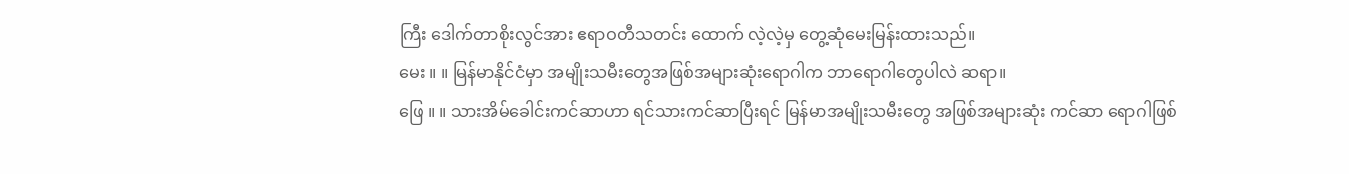ကြီး ဒေါက်တာစိုးလွင်အား ဧရာဝတီသတင်း ထောက် လဲ့လဲ့မှ တွေ့ဆုံမေးမြန်းထားသည်။
မေး ။ ။ မြန်မာနိုင်ငံမှာ အမျိုးသမီးတွေအဖြစ်အများဆုံးရောဂါက ဘာရောဂါတွေပါလဲ ဆရာ။
ဖြေ ။ ။ သားအိမ်ခေါင်းကင်ဆာဟာ ရင်သားကင်ဆာပြီးရင် မြန်မာအမျိုးသမီးတွေ အဖြစ်အများဆုံး ကင်ဆာ ရောဂါဖြစ်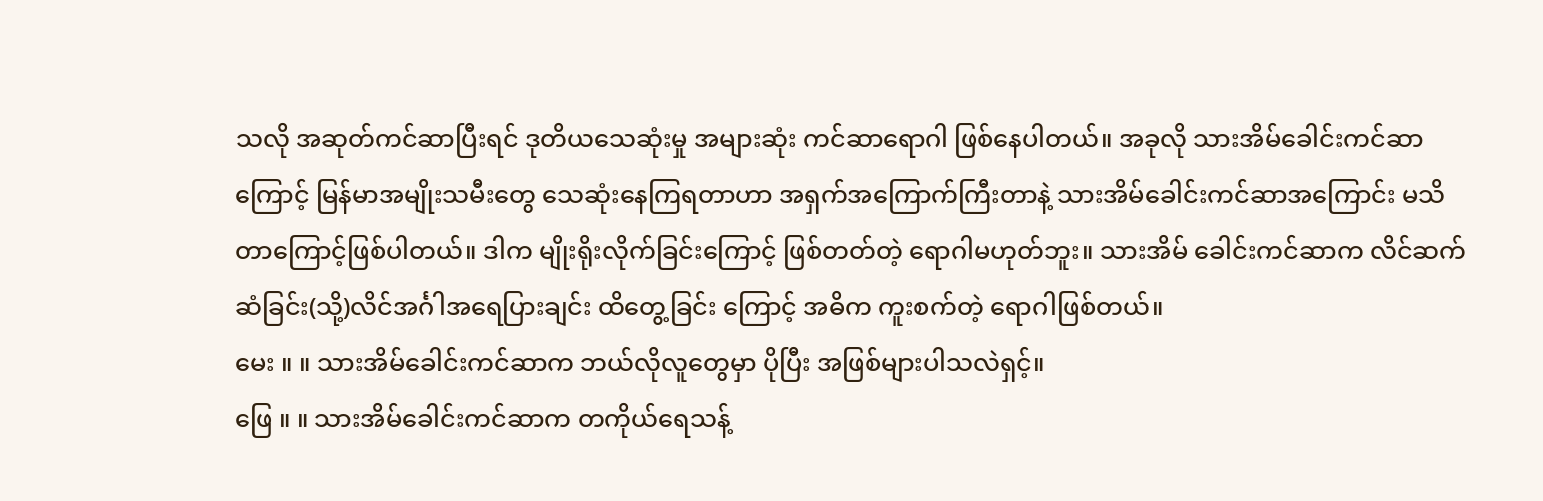သလို အဆုတ်ကင်ဆာပြီးရင် ဒုတိယသေဆုံးမှု အများဆုံး ကင်ဆာရောဂါ ဖြစ်နေပါတယ်။ အခုလို သားအိမ်ခေါင်းကင်ဆာကြောင့် မြန်မာအမျိုးသမီးတွေ သေဆုံးနေကြရတာဟာ အရှက်အကြောက်ကြီးတာနဲ့ သားအိမ်ခေါင်းကင်ဆာအကြောင်း မသိတာကြောင့်ဖြစ်ပါတယ်။ ဒါက မျိုးရိုးလိုက်ခြင်းကြောင့် ဖြစ်တတ်တဲ့ ရောဂါမဟုတ်ဘူး။ သားအိမ် ခေါင်းကင်ဆာက လိင်ဆက်ဆံခြင်း(သို့)လိင်အင်္ဂါအရေပြားချင်း ထိတွေ့ခြင်း ကြောင့် အဓိက ကူးစက်တဲ့ ရောဂါဖြစ်တယ်။
မေး ။ ။ သားအိမ်ခေါင်းကင်ဆာက ဘယ်လိုလူတွေမှာ ပိုပြီး အဖြစ်များပါသလဲရှင့်။
ဖြေ ။ ။ သားအိမ်ခေါင်းကင်ဆာက တကိုယ်ရေသန့်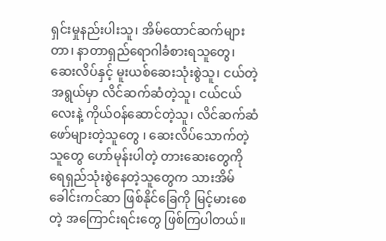ရှင်းမှုနည်းပါးသူ၊ အိမ်ထောင်ဆက်များတာ၊ နာတာရှည်ရောဂါခံစားရသူတွေ၊ ဆေးလိပ်နှင့် မူးယစ်ဆေးသုံးစွဲသူ၊ ငယ်တဲ့အရွယ်မှာ လိင်ဆက်ဆံတဲ့သူ၊ ငယ်ငယ်လေးနဲ့ ကိုယ်ဝန်ဆောင်တဲ့သူ၊ လိင်ဆက်ဆံဖော်များတဲ့သူတွေ ၊ ဆေးလိပ်သောက်တဲ့သူတွေ ဟော်မုန်းပါတဲ့ တားဆေးတွေကို ရေရှည်သုံးစွဲနေတဲ့သူတွေက သားအိမ်ခေါင်းကင်ဆာ ဖြစ်နိုင်ခြေကို မြင့်မားစေတဲ့ အကြောင်းရင်းတွေ ဖြစ်ကြပါတယ်။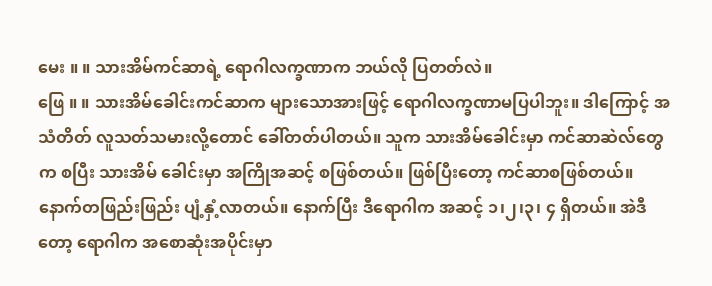မေး ။ ။ သားအိမ်ကင်ဆာရဲ့ ရောဂါလက္ခဏာက ဘယ်လို ပြတတ်လဲ။
ဖြေ ။ ။ သားအိမ်ခေါင်းကင်ဆာက များသောအားဖြင့် ရောဂါလက္ခဏာမပြပါဘူး။ ဒါကြောင့် အသံတိတ် လူသတ်သမားလို့တောင် ခေါ်တတ်ပါတယ်။ သူက သားအိမ်ခေါင်းမှာ ကင်ဆာဆဲလ်တွေက စပြီး သားအိမ် ခေါင်းမှာ အကြိုအဆင့် စဖြစ်တယ်။ ဖြစ်ပြီးတော့ ကင်ဆာစဖြစ်တယ်။ နောက်တဖြည်းဖြည်း ပျံ့နှံ့လာတယ်။ နောက်ပြီး ဒီရောဂါက အဆင့် ၁၊၂၊၃၊ ၄ ရှိတယ်။ အဲဒီတော့ ရောဂါက အစောဆုံးအပိုင်းမှာ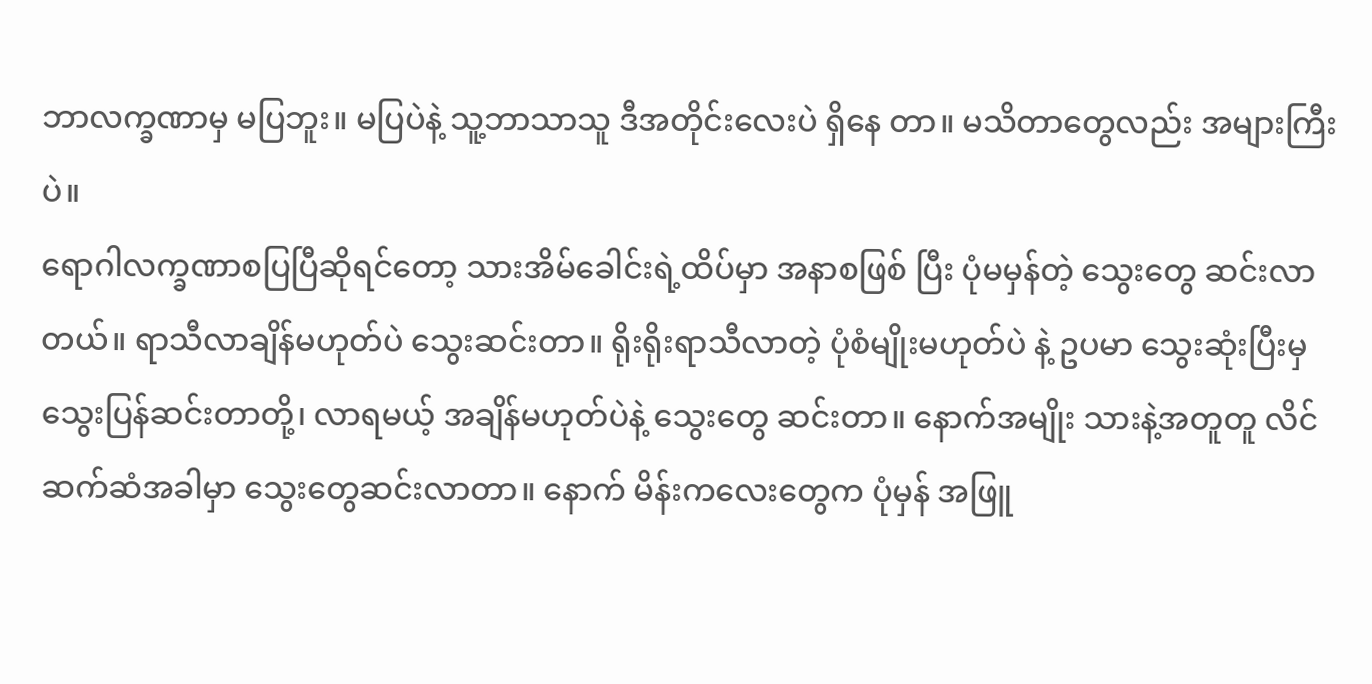ဘာလက္ခဏာမှ မပြဘူး။ မပြပဲနဲ့ သူ့ဘာသာသူ ဒီအတိုင်းလေးပဲ ရှိနေ တာ။ မသိတာတွေလည်း အများကြီးပဲ။
ရောဂါလက္ခဏာစပြပြီဆိုရင်တော့ သားအိမ်ခေါင်းရဲ့ထိပ်မှာ အနာစဖြစ် ပြီး ပုံမမှန်တဲ့ သွေးတွေ ဆင်းလာတယ်။ ရာသီလာချိန်မဟုတ်ပဲ သွေးဆင်းတာ။ ရိုးရိုးရာသီလာတဲ့ ပုံစံမျိုးမဟုတ်ပဲ နဲ့ ဥပမာ သွေးဆုံးပြီးမှ သွေးပြန်ဆင်းတာတို့၊ လာရမယ့် အချိန်မဟုတ်ပဲနဲ့ သွေးတွေ ဆင်းတာ။ နောက်အမျိုး သားနဲ့အတူတူ လိင် ဆက်ဆံအခါမှာ သွေးတွေဆင်းလာတာ။ နောက် မိန်းကလေးတွေက ပုံမှန် အဖြူ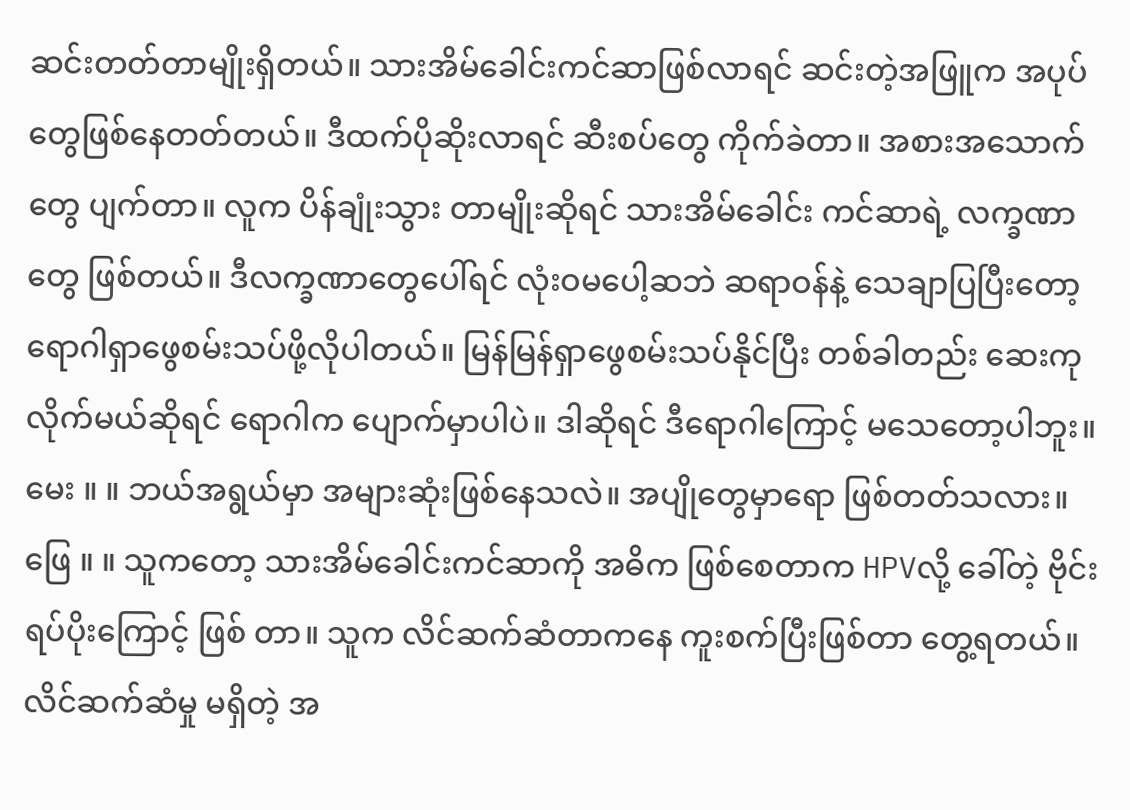ဆင်းတတ်တာမျိုးရှိတယ်။ သားအိမ်ခေါင်းကင်ဆာဖြစ်လာရင် ဆင်းတဲ့အဖြူက အပုပ်တွေဖြစ်နေတတ်တယ်။ ဒီထက်ပိုဆိုးလာရင် ဆီးစပ်တွေ ကိုက်ခဲတာ။ အစားအသောက်တွေ ပျက်တာ။ လူက ပိန်ချုံးသွား တာမျိုးဆိုရင် သားအိမ်ခေါင်း ကင်ဆာရဲ့ လက္ခဏာတွေ ဖြစ်တယ်။ ဒီလက္ခဏာတွေပေါ်ရင် လုံးဝမပေါ့ဆဘဲ ဆရာဝန်နဲ့ သေချာပြပြီးတော့ ရောဂါရှာဖွေစမ်းသပ်ဖို့လိုပါတယ်။ မြန်မြန်ရှာဖွေစမ်းသပ်နိုင်ပြီး တစ်ခါတည်း ဆေးကုလိုက်မယ်ဆိုရင် ရောဂါက ပျောက်မှာပါပဲ။ ဒါဆိုရင် ဒီရောဂါကြောင့် မသေတော့ပါဘူး။
မေး ။ ။ ဘယ်အရွယ်မှာ အများဆုံးဖြစ်နေသလဲ။ အပျိုတွေမှာရော ဖြစ်တတ်သလား။
ဖြေ ။ ။ သူကတော့ သားအိမ်ခေါင်းကင်ဆာကို အဓိက ဖြစ်စေတာက HPVလို့ ခေါ်တဲ့ ဗိုင်းရပ်ပိုးကြောင့် ဖြစ် တာ။ သူက လိင်ဆက်ဆံတာကနေ ကူးစက်ပြီးဖြစ်တာ တွေ့ရတယ်။ လိင်ဆက်ဆံမှု မရှိတဲ့ အ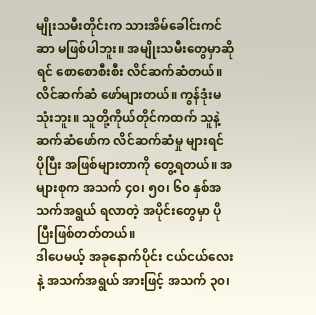မျိုးသမီးတိုင်းက သားအိမ်ခေါင်းကင်ဆာ မဖြစ်ပါဘူး။ အမျိုးသမီးတွေမှာဆိုရင် စောစောစီးစီး လိင်ဆက်ဆံတယ်။ လိင်ဆက်ဆံ ဖော်များတယ်။ ကွန်ဒုံးမသုံးဘူး။ သူတို့ကိုယ်တိုင်ကထက် သူနဲ့ ဆက်ဆံဖော်က လိင်ဆက်ဆံမှု များရင် ပိုပြီး အဖြစ်များတာကို တွေ့ရတယ်။ အများစုက အသက် ၄၀၊ ၅၀၊ ၆၀ နှစ်အသက်အရွယ် ရလာတဲ့ အပိုင်းတွေမှာ ပိုပြီးဖြစ်တတ်တယ်။
ဒါပေမယ့် အခုနောက်ပိုင်း ငယ်ငယ်လေးနဲ့ အသက်အရွယ် အားဖြင့် အသက် ၃၀၊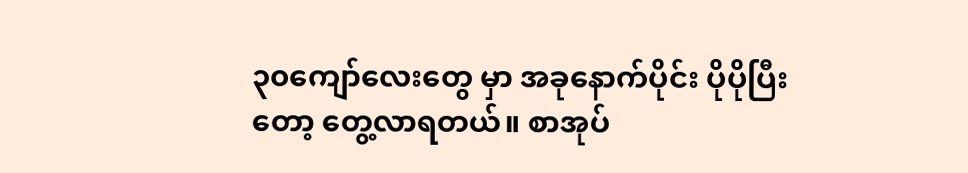၃၀ကျော်လေးတွေ မှာ အခုနောက်ပိုင်း ပိုပိုပြီးတော့ တွေ့လာရတယ်။ စာအုပ်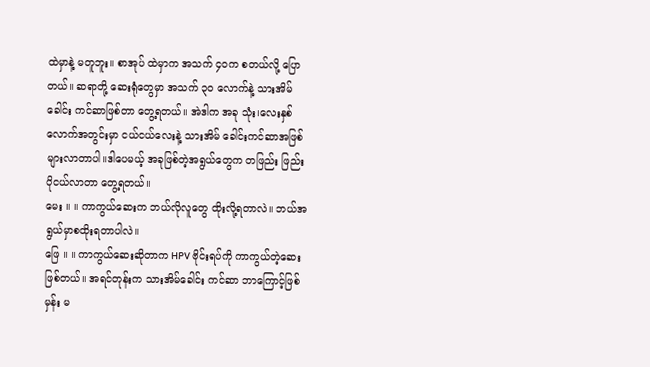ထဲမှာနဲ့ မတူဘူး။ စာအုပ် ထဲမှာက အသက် ၄၀က စတယ်လို့ ပြောတယ်။ ဆရာတို့ ဆေးရုံတွေမှာ အသက် ၃၀ လောက်နဲ့ သားအိမ်ခေါင်း ကင်ဆာဖြစ်တာ တွေ့ရတယ်။ အဲဒါက အခု သုံး၊လေးနှစ်လောက်အတွင်းမှာ ငယ်ငယ်လေးနဲ့ သားအိမ် ခေါင်းကင်ဆာအဖြစ် များလာတာပါ။ဒါပေမယ့် အခုဖြစ်တဲ့အရွယ်တွေက တဖြည်း ဖြည်း ပိုငယ်လာတာ တွေ့ရတယ်။
မေး ။ ။ ကာကွယ်ဆေးက ဘယ်လိုလူတွေ ထိုးလို့ရတာလဲ။ ဘယ်အရွယ်မှာစထိုးရတာပါလဲ။
ဖြေ ။ ။ ကာကွယ်ဆေးဆိုတာက HPV ဗိုင်းရပ်ကို ကာကွယ်တဲ့ဆေးဖြစ်တယ်။ အရင်တုန်းက သားအိမ်ခေါင်း ကင်ဆာ ဘာကြောင့်ဖြစ်မှန်း မ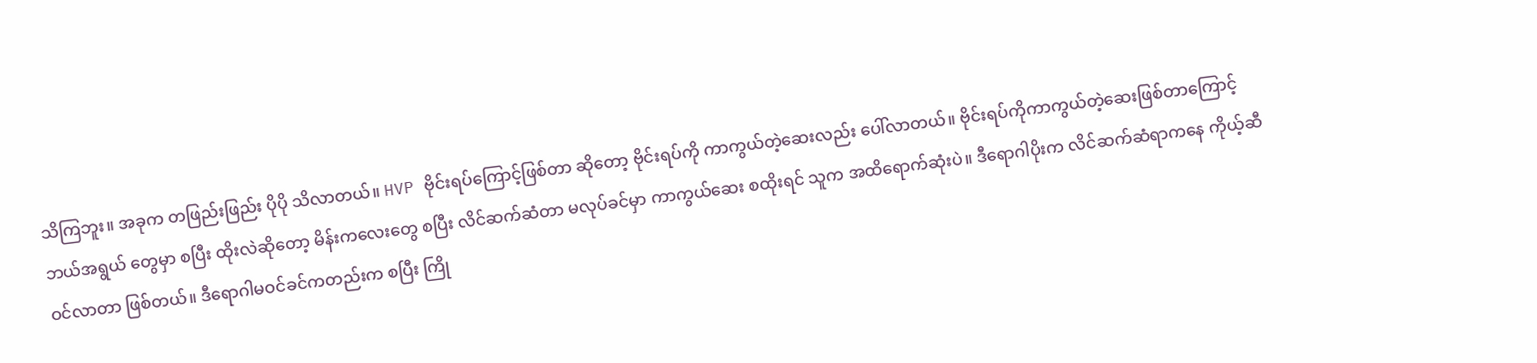သိကြဘူး။ အခုက တဖြည်းဖြည်း ပိုပို သိလာတယ်။ HVP ဗိုင်းရပ်ကြောင့်ဖြစ်တာ ဆိုတော့ ဗိုင်းရပ်ကို ကာကွယ်တဲ့ဆေးလည်း ပေါ်လာတယ်။ ဗိုင်းရပ်ကိုကာကွယ်တဲ့ဆေးဖြစ်တာကြောင့် ဘယ်အရွယ် တွေမှာ စပြီး ထိုးလဲဆိုတော့ မိန်းကလေးတွေ စပြီး လိင်ဆက်ဆံတာ မလုပ်ခင်မှာ ကာကွယ်ဆေး စထိုးရင် သူက အထိရောက်ဆုံးပဲ။ ဒီရောဂါပိုးက လိင်ဆက်ဆံရာကနေ ကိုယ့်ဆီဝင်လာတာ ဖြစ်တယ်။ ဒီရောဂါမဝင်ခင်ကတည်းက စပြီး ကြို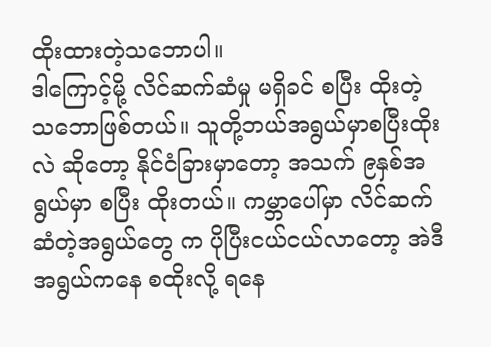ထိုးထားတဲ့သဘောပါ။
ဒါကြောင့်မို့ လိင်ဆက်ဆံမှု မရှိခင် စပြီး ထိုးတဲ့ သဘောဖြစ်တယ်။ သူတို့ဘယ်အရွယ်မှာစပြီးထိုးလဲ ဆိုတော့ နိုင်ငံခြားမှာတော့ အသက် ၉နှစ်အရွယ်မှာ စပြီး ထိုးတယ်။ ကမ္ဘာပေါ်မှာ လိင်ဆက်ဆံတဲ့အရွယ်တွေ က ပိုပြီးငယ်ငယ်လာတော့ အဲဒီအရွယ်ကနေ စထိုးလို့ ရနေ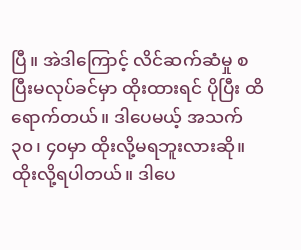ပြီ။ အဲဒါကြောင့် လိင်ဆက်ဆံမှု စပြီးမလုပ်ခင်မှာ ထိုးထားရင် ပိုပြီး ထိရောက်တယ်။ ဒါပေမယ့် အသက် ၃၀၊ ၄၀မှာ ထိုးလို့မရဘူးလားဆို။ ထိုးလို့ရပါတယ်။ ဒါပေ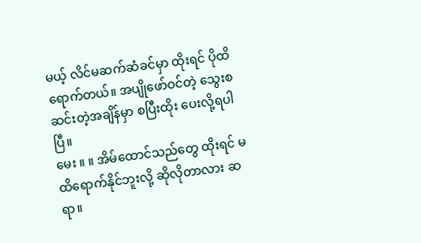မယ့် လိင်မဆက်ဆံခင်မှာ ထိုးရင် ပိုထိရောက်တယ်။ အပျိုဖော်ဝင်တဲ့ သွေးစဆင်းတဲ့အချိန်မှာ စပြီးထိုး ပေးလို့ရပါပြီ။
မေး ။ ။ အိမ်ထောင်သည်တွေ ထိုးရင် မထိရောက်နိုင်ဘူးလို့ ဆိုလိုတာလား ဆရာ။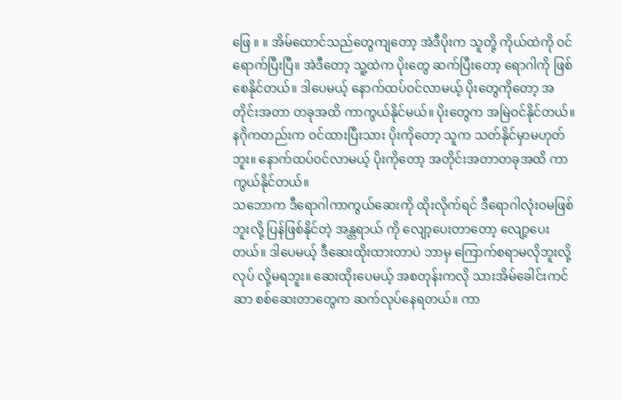ဖြေ ။ ။ အိမ်ထောင်သည်တွေကျတော့ အဲဒီပိုးက သူတို့ ကိုယ်ထဲကို ဝင်ရောက်ပြီးပြီ။ အဲဒီတော့ သူ့ထဲက ပိုးတွေ ဆက်ပြီးတော့ ရောဂါကို ဖြစ်စေနိုင်တယ်။ ဒါပေမယ့် နောက်ထပ်ဝင်လာမယ့် ပိုးတွေကိုတော့ အတိုင်းအတာ တခုအထိ ကာကွယ်နိုင်မယ်။ ပိုးတွေက အမြဲဝင်နိုင်တယ်။ နဂိုကတည်းက ဝင်ထားပြီးသား ပိုးကိုတော့ သူက သတ်နိုင်မှာမဟုတ်ဘူး။ နောက်ထပ်ဝင်လာမယ့် ပိုးကိုတော့ အတိုင်းအတာတခုအထိ ကာကွယ်နိုင်တယ်။
သဘောက ဒီရောဂါကာကွယ်ဆေးကို ထိုးလိုက်ရင် ဒီရောဂါလုံးဝမဖြစ်ဘူးလို့ ပြန်ဖြစ်နိုင်တဲ့ အန္တရာယ် ကို လျော့ပေးတာတော့ လျော့ပေးတယ်။ ဒါပေမယ့် ဒီဆေးထိုးထားတာပဲ ဘာမှ ကြောက်စရာမလိုဘူးလို့ လုပ် လို့မရဘူး။ ဆေးထိုးပေမယ့် အစတုန်းကလို သားအိမ်ခေါင်းကင်ဆာ စစ်ဆေးတာတွေက ဆက်လုပ်နေရတယ်။ ကာ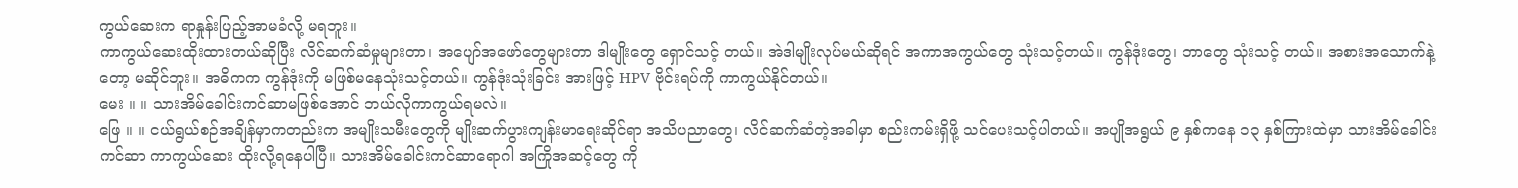ကွယ်ဆေးက ရာနှုန်းပြည့်အာမခံလို့ မရဘူး။
ကာကွယ်ဆေးထိုးထားတယ်ဆိုပြီး လိင်ဆက်ဆံမှုများတာ၊ အပျော်အဖော်တွေများတာ ဒါမျိုးတွေ ရှောင်သင့် တယ်။ အဲဒါမျိုးလုပ်မယ်ဆိုရင် အကာအကွယ်တွေ သုံးသင့်တယ်။ ကွန်ဒုံးတွေ၊ ဘာတွေ သုံးသင့် တယ်။ အစားအသောက်နဲ့တော့ မဆိုင်ဘူး။ အဓိကက ကွန်ဒုံးကို မဖြစ်မနေသုံးသင့်တယ်။ ကွန်ဒုံးသုံးခြင်း အားဖြင့် HPV ဗိုင်းရပ်ကို ကာကွယ်နိုင်တယ်။
မေး ။ ။ သားအိမ်ခေါင်းကင်ဆာမဖြစ်အောင် ဘယ်လိုကာကွယ်ရမလဲ။
ဖြေ ။ ။ ငယ်ရွယ်စဉ်အချိန်မှာကတည်းက အမျိုးသမီးတွေကို မျိုးဆက်ပွားကျန်းမာရေးဆိုင်ရာ အသိပညာတွေ၊ လိင်ဆက်ဆံတဲ့အခါမှာ စည်းကမ်းရှိဖို့ သင်ပေးသင့်ပါတယ်။ အပျိုအရွယ် ၉ နှစ်ကနေ ၁၃ နှစ်ကြားထဲမှာ သားအိမ်ခေါင်းကင်ဆာ ကာကွယ်ဆေး ထိုးလို့ရနေပါပြီ။ သားအိမ်ခေါင်းကင်ဆာရောဂါ အကြိုအဆင့်တွေ ကို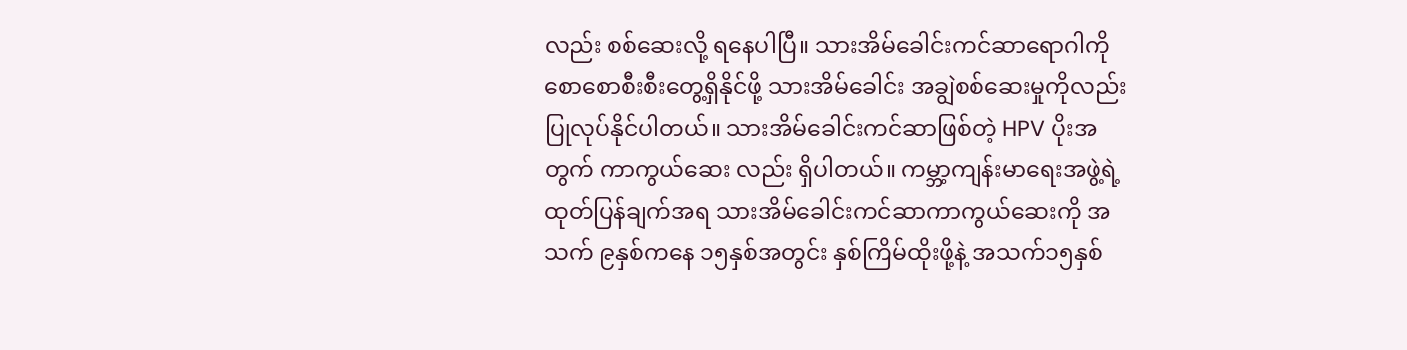လည်း စစ်ဆေးလို့ ရနေပါပြီ။ သားအိမ်ခေါင်းကင်ဆာရောဂါကို စောစောစီးစီးတွေ့ရှိနိုင်ဖို့ သားအိမ်ခေါင်း အချွဲစစ်ဆေးမှုကိုလည်း ပြုလုပ်နိုင်ပါတယ်။ သားအိမ်ခေါင်းကင်ဆာဖြစ်တဲ့ HPV ပိုးအတွက် ကာကွယ်ဆေး လည်း ရှိပါတယ်။ ကမ္ဘာ့ကျန်းမာရေးအဖွဲ့ရဲ့ ထုတ်ပြန်ချက်အရ သားအိမ်ခေါင်းကင်ဆာကာကွယ်ဆေးကို အသက် ၉နှစ်ကနေ ၁၅နှစ်အတွင်း နှစ်ကြိမ်ထိုးဖို့နဲ့ အသက်၁၅နှစ်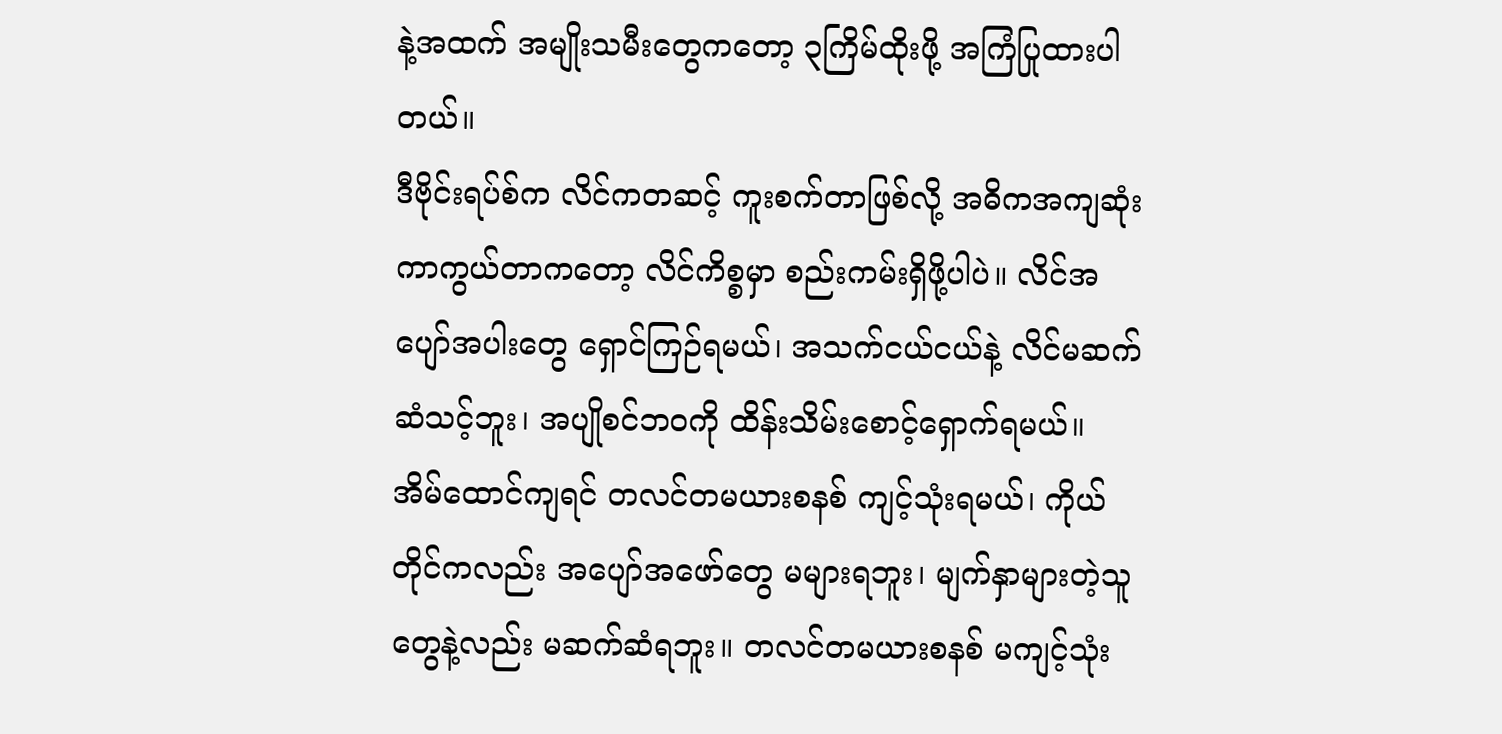နဲ့အထက် အမျိုးသမီးတွေကတော့ ၃ကြိမ်ထိုးဖို့ အကြံပြုထားပါတယ်။
ဒီဗိုင်းရပ်စ်က လိင်ကတဆင့် ကူးစက်တာဖြစ်လို့ အဓိကအကျဆုံး ကာကွယ်တာကတော့ လိင်ကိစ္စမှာ စည်းကမ်းရှိဖို့ပါပဲ။ လိင်အပျော်အပါးတွေ ရှောင်ကြဉ်ရမယ်၊ အသက်ငယ်ငယ်နဲ့ လိင်မဆက်ဆံသင့်ဘူး၊ အပျိုစင်ဘဝကို ထိန်းသိမ်းစောင့်ရှောက်ရမယ်။ အိမ်ထောင်ကျရင် တလင်တမယားစနစ် ကျင့်သုံးရမယ်၊ ကိုယ်တိုင်ကလည်း အပျော်အဖော်တွေ မများရဘူး၊ မျက်နှာများတဲ့သူတွေနဲ့လည်း မဆက်ဆံရဘူး။ တလင်တမယားစနစ် မကျင့်သုံး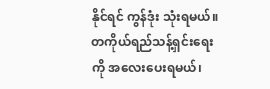နိုင်ရင် ကွန်ဒုံး သုံးရမယ်။ တကိုယ်ရည်သန့်ရှင်းရေးကို အလေးပေးရမယ်၊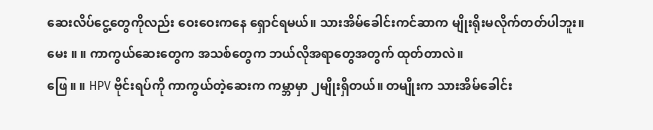ဆေးလိပ်ငွေ့တွေကိုလည်း ဝေးဝေးကနေ ရှောင်ရမယ်။ သားအိမ်ခေါင်းကင်ဆာက မျိုးရိုးမလိုက်တတ်ပါဘူး။
မေး ။ ။ ကာကွယ်ဆေးတွေက အသစ်တွေက ဘယ်လိုအရာတွေအတွက် ထုတ်တာလဲ။
ဖြေ ။ ။ HPV ဗိုင်းရပ်ကို ကာကွယ်တဲ့ဆေးက ကမ္ဘာမှာ ၂မျိုးရှိတယ်။ တမျိုးက သားအိမ်ခေါင်း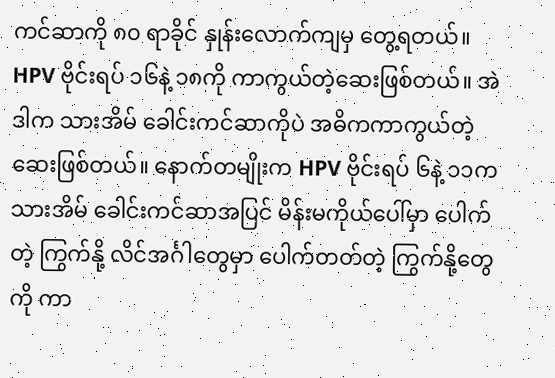ကင်ဆာကို ၈၀ ရာခိုင် နှုန်းလောက်ကျမှ တွေ့ရတယ်။ HPV ဗိုင်းရပ် ၁၆နဲ့ ၁၈ကို ကာကွယ်တဲ့ဆေးဖြစ်တယ်။ အဲဒါက သားအိမ် ခေါင်းကင်ဆာကိုပဲ အဓိကကာကွယ်တဲ့ဆေးဖြစ်တယ်။ နောက်တမျိုးက HPV ဗိုင်းရပ် ၆နဲ့ ၁၁က သားအိမ် ခေါင်းကင်ဆာအပြင် မိန်းမကိုယ်ပေါ်မှာ ပေါက်တဲ့ ကြွက်နို့ လိင်အင်္ဂါတွေမှာ ပေါက်တတ်တဲ့ ကြွက်နို့တွေကို ကာ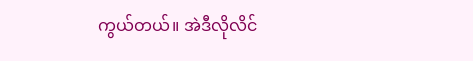ကွယ်တယ်။ အဲဒီလိုလိင်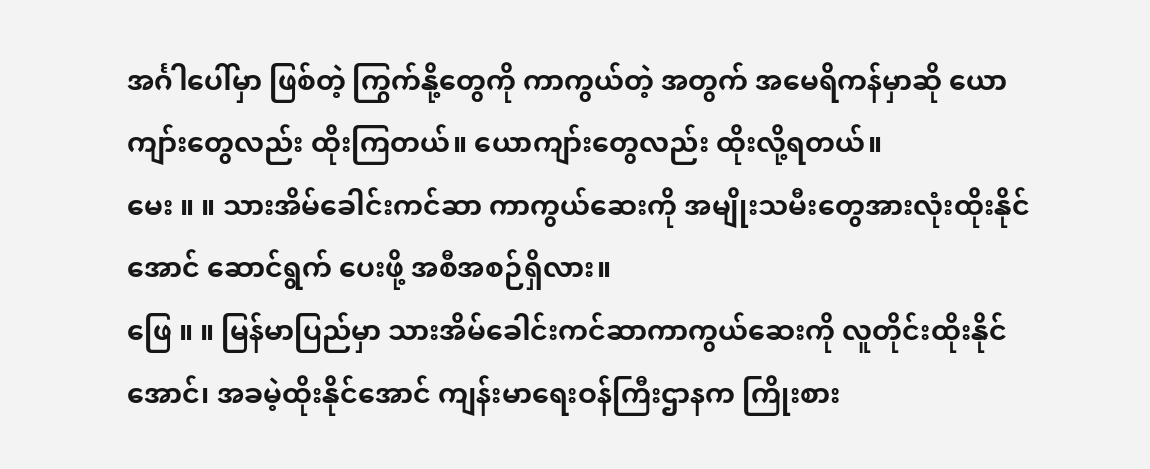အင်္ဂါပေါ်မှာ ဖြစ်တဲ့ ကြွက်နို့တွေကို ကာကွယ်တဲ့ အတွက် အမေရိကန်မှာဆို ယောကျာ်းတွေလည်း ထိုးကြတယ်။ ယောကျာ်းတွေလည်း ထိုးလို့ရတယ်။
မေး ။ ။ သားအိမ်ခေါင်းကင်ဆာ ကာကွယ်ဆေးကို အမျိုးသမီးတွေအားလုံးထိုးနိုင်အောင် ဆောင်ရွက် ပေးဖို့ အစီအစဉ်ရှိလား။
ဖြေ ။ ။ မြန်မာပြည်မှာ သားအိမ်ခေါင်းကင်ဆာကာကွယ်ဆေးကို လူတိုင်းထိုးနိုင်အောင်၊ အခမဲ့ထိုးနိုင်အောင် ကျန်းမာရေးဝန်ကြီးဌာနက ကြိုးစား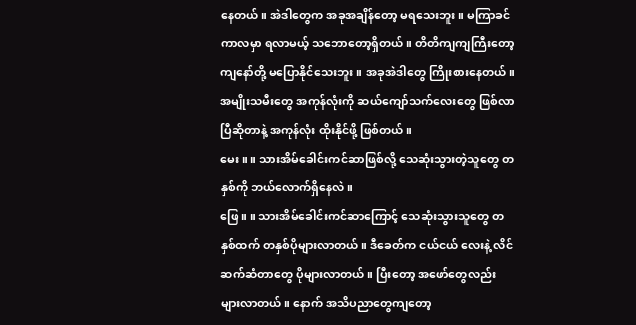နေတယ်။ အဲဒါတွေက အခုအချိန်တော့ မရသေးဘူး။ မကြာခင်ကာလမှာ ရလာမယ့် သဘောတော့ရှိတယ်။ တိတိကျကျကြီးတော့ ကျနော်တို့ မပြောနိုင်သေးဘူး။ အခုအဲဒါတွေ ကြိုးစားနေတယ်။ အမျိုးသမီးတွေ အကုန်လုံးကို ဆယ်ကျော်သက်လေးတွေ ဖြစ်လာပြီဆိုတာနဲ့ အကုန်လုံး ထိုးနိုင်ဖို့ ဖြစ်တယ်။
မေး ။ ။ သားအိမ်ခေါင်းကင်ဆာဖြစ်လို့ သေဆုံးသွားတဲ့သူတွေ တနှစ်ကို ဘယ်လောက်ရှိနေလဲ။
ဖြေ ။ ။ သားအိမ်ခေါင်းကင်ဆာကြောင့် သေဆုံးသွားသူတွေ တနှစ်ထက် တနှစ်ပိုများလာတယ်။ ဒီခေတ်က ငယ်ငယ် လေးနဲ့ လိင်ဆက်ဆံတာတွေ ပိုများလာတယ်။ ပြီးတော့ အဖော်တွေလည်း များလာတယ်။ နောက် အသိပညာတွေကျတော့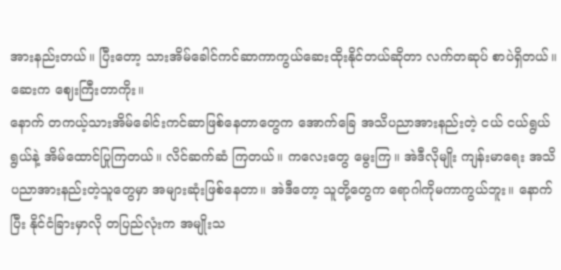အားနည်းတယ်။ ပြီးတော့ သားအိမ်ခေါင်ကင်ဆာကာကွယ်ဆေးထိုးနိုင်တယ်ဆိုတာ လက်တဆုပ် စာပဲရှိတယ်။ ဆေးက ဈေးကြီးတာကိုး။
နောက် တကယ့်သားအိမ်ခေါင်းကင်ဆာဖြစ်နေတာတွေက အောက်ခြေ အသိပညာအားနည်းတဲ့ ငယ် ငယ်ရွယ်ရွယ်နဲ့ အိမ်ထောင်ပြုကြတယ်။ လိင်ဆက်ဆံ ကြတယ်။ ကလေးတွေ မွေးကြ။ အဲဒီလိုမျိုး ကျန်းမာရေး အသိပညာအားနည်းတဲ့သူတွေမှာ အများဆုံးဖြစ်နေတာ။ အဲဒီတော့ သူတို့တွေက ရောဂါကိုမကာကွယ်ဘူး။ နောက်ပြီး နိုင်ငံခြားမှာလို တပြည်လုံးက အမျိုးသ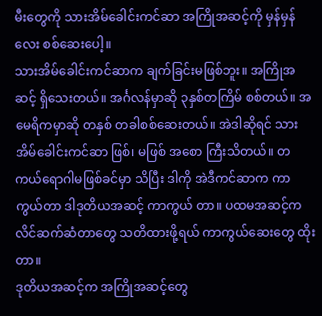မီးတွေကို သားအိမ်ခေါင်းကင်ဆာ အကြိုအဆင့်ကို မှန်မှန်လေး စစ်ဆေးပေါ့။
သားအိမ်ခေါင်းကင်ဆာက ချက်ခြင်းမဖြစ်ဘူး။ အကြိုအဆင့် ရှိသေးတယ်။ အင်္ဂလန်မှာဆို ၃နှစ်တကြိမ် စစ်တယ်။ အမေရိကမှာဆို တနှစ် တခါစစ်ဆေးတယ်။ အဲဒါဆိုရင် သားအိမ်ခေါင်းကင်ဆာ ဖြစ်၊ မဖြစ် အစော ကြီးသိတယ်။ တကယ်ရောဂါမဖြစ်ခင်မှာ သိပြီး ဒါကို အဲဒီကင်ဆာက ကာကွယ်တာ ဒါဒုတိယအဆင့် ကာကွယ် တာ။ ပထမအဆင့်က လိင်ဆက်ဆံတာတွေ သတိထားဖို့ရယ် ကာကွယ်ဆေးတွေ ထိုးတာ။
ဒုတိယအဆင့်က အကြိုအဆင့်တွေ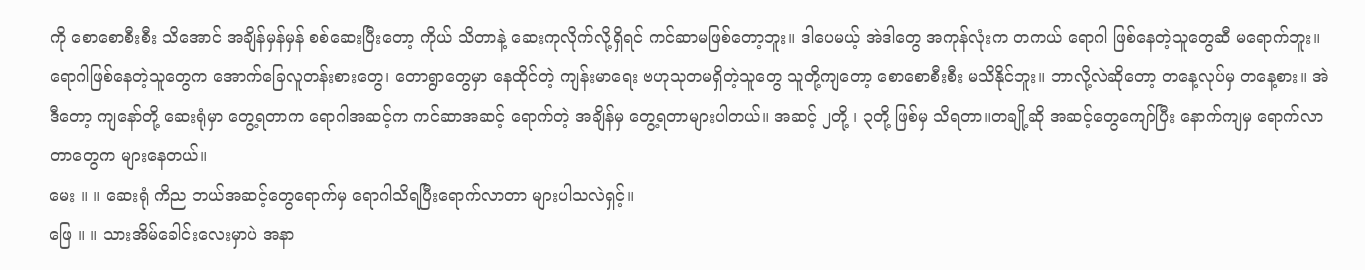ကို စောစောစီးစီး သိအောင် အချိန်မှန်မှန် စစ်ဆေးပြီးတော့ ကိုယ် သိတာနဲ့ ဆေးကုလိုက်လို့ရှိရင် ကင်ဆာမဖြစ်တော့ဘူး။ ဒါပေမယ့် အဲဒါတွေ အကုန်လုံးက တကယ် ရောဂါ ဖြစ်နေတဲ့သူတွေဆီ မရောက်ဘူး။ ရောဂါဖြစ်နေတဲ့သူတွေက အောက်ခြေလူတန်းစားတွေ၊ တောရွာတွေမှာ နေထိုင်တဲ့ ကျန်းမာရေး ဗဟုသုတမရှိတဲ့သူတွေ သူတို့ကျတော့ စောစောစီးစီး မသိနိုင်ဘူး။ ဘာလို့လဲဆိုတော့ တနေ့လုပ်မှ တနေ့စား။ အဲဒီတော့ ကျနော်တို့ ဆေးရုံမှာ တွေ့ရတာက ရောဂါအဆင့်က ကင်ဆာအဆင့် ရောက်တဲ့ အချိန်မှ တွေ့ရတာများပါတယ်။ အဆင့် ၂တို့ ၊ ၃တို့ ဖြစ်မှ သိရတာ။တချို့ဆို အဆင့်တွေကျော်ပြီး နောက်ကျမှ ရောက်လာတာတွေက များနေတယ်။
မေး ။ ။ ဆေးရုံ ကိည ဘယ်အဆင့်တွေရောက်မှ ရောဂါသိရပြီးရောက်လာတာ များပါသလဲရှင့်။
ဖြေ ။ ။ သားအိမ်ခေါင်းလေးမှာပဲ အနာ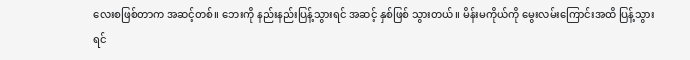လေးစဖြစ်တာက အဆင့်တစ်။ ဘေးကို နည်းနည်းပြန့်သွားရင် အဆင့် နှစ်ဖြစ် သွားတယ်။ မိန်းမကိုယ်ကို မွေးလမ်းကြောင်းအထိ ပြန့်သွားရင်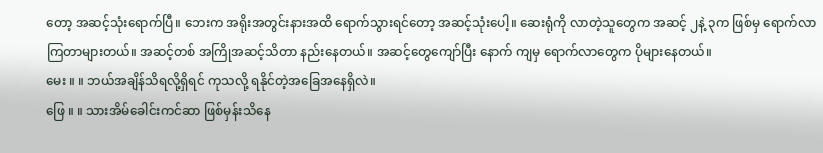တော့ အဆင့်သုံးရောက်ပြီ။ ဘေးက အရိုးအတွင်းနားအထိ ရောက်သွားရင်တော့ အဆင့်သုံးပေါ့။ ဆေးရုံကို လာတဲ့သူတွေက အဆင့် ၂နဲ့ ၃က ဖြစ်မှ ရောက်လာကြတာများတယ်။ အဆင့်တစ် အကြိုအဆင့်သိတာ နည်းနေတယ်။ အဆင့်တွေကျော်ပြီး နောက် ကျမှ ရောက်လာတွေက ပိုများနေတယ်။
မေး ။ ။ ဘယ်အချိန်သိရလို့ရှိရင် ကုသလို့ ရနိုင်တဲ့အခြေအနေရှိလဲ။
ဖြေ ။ ။ သားအိမ်ခေါင်းကင်ဆာ ဖြစ်မှန်းသိနေ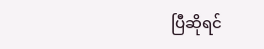ပြီဆိုရင်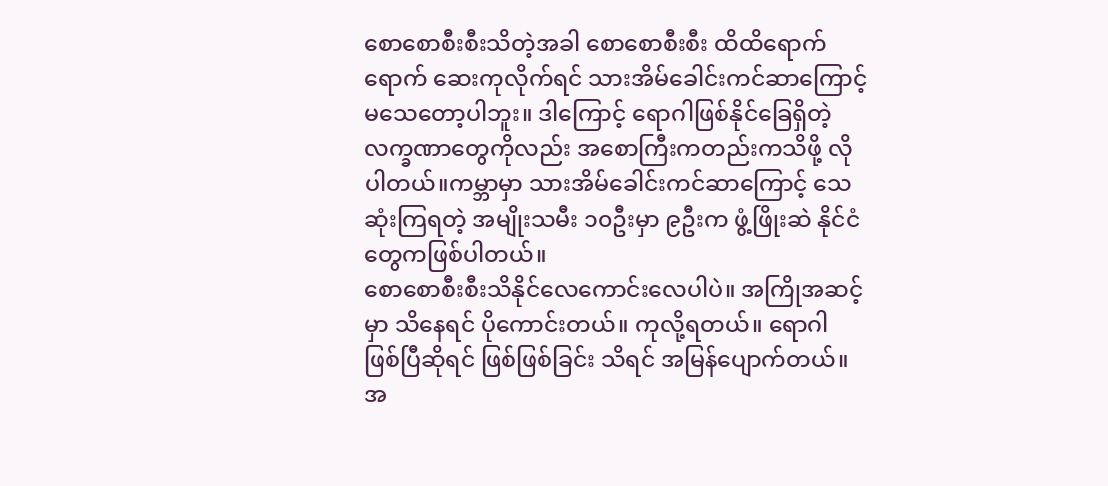စောစောစီးစီးသိတဲ့အခါ စောစောစီးစီး ထိထိရောက် ရောက် ဆေးကုလိုက်ရင် သားအိမ်ခေါင်းကင်ဆာကြောင့် မသေတော့ပါဘူး။ ဒါကြောင့် ရောဂါဖြစ်နိုင်ခြေရှိတဲ့ လက္ခဏာတွေကိုလည်း အစောကြီးကတည်းကသိဖို့ လိုပါတယ်။ကမ္ဘာမှာ သားအိမ်ခေါင်းကင်ဆာကြောင့် သေဆုံးကြရတဲ့ အမျိုးသမီး ၁၀ဦးမှာ ၉ဦးက ဖွံ့ဖြိုးဆဲ နိုင်ငံတွေကဖြစ်ပါတယ်။
စောစောစီးစီးသိနိုင်လေကောင်းလေပါပဲ။ အကြိုအဆင့်မှာ သိနေရင် ပိုကောင်းတယ်။ ကုလို့ရတယ်။ ရောဂါ ဖြစ်ပြီဆိုရင် ဖြစ်ဖြစ်ခြင်း သိရင် အမြန်ပျောက်တယ်။ အ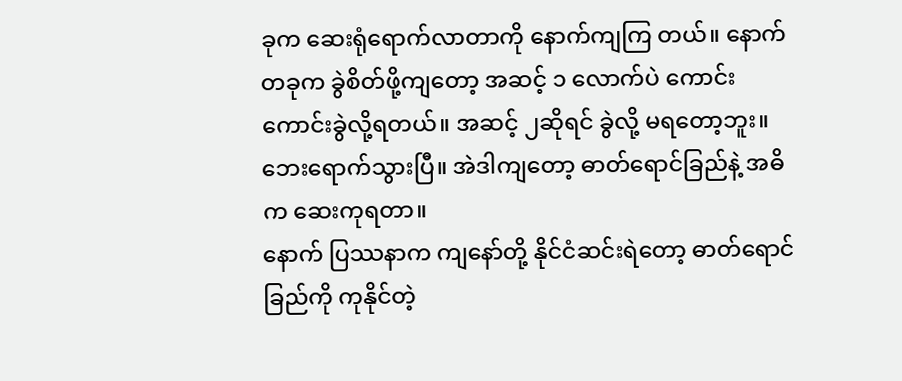ခုက ဆေးရုံရောက်လာတာကို နောက်ကျကြ တယ်။ နောက်တခုက ခွဲစိတ်ဖို့ကျတော့ အဆင့် ၁ လောက်ပဲ ကောင်းကောင်းခွဲလို့ရတယ်။ အဆင့် ၂ဆိုရင် ခွဲလို့ မရတော့ဘူး။ ဘေးရောက်သွားပြီ။ အဲဒါကျတော့ ဓာတ်ရောင်ခြည်နဲ့ အဓိက ဆေးကုရတာ။
နောက် ပြဿနာက ကျနော်တို့ နိုင်ငံဆင်းရဲတော့ ဓာတ်ရောင်ခြည်ကို ကုနိုင်တဲ့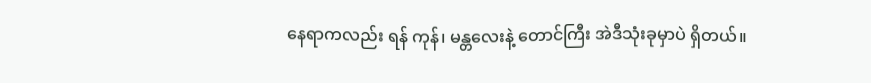နေရာကလည်း ရန် ကုန်၊ မန္တလေးနဲ့ တောင်ကြီး အဲဒီသုံးခုမှာပဲ ရှိတယ်။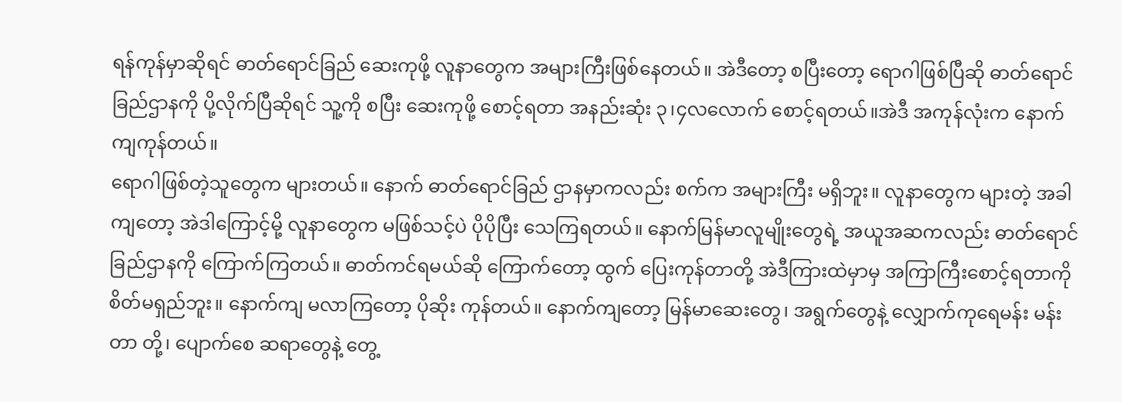ရန်ကုန်မှာဆိုရင် ဓာတ်ရောင်ခြည် ဆေးကုဖို့ လူနာတွေက အများကြီးဖြစ်နေတယ်။ အဲဒီတော့ စပြီးတော့ ရောဂါဖြစ်ပြီဆို ဓာတ်ရောင်ခြည်ဌာနကို ပို့လိုက်ပြီဆိုရင် သူ့ကို စပြီး ဆေးကုဖို့ စောင့်ရတာ အနည်းဆုံး ၃၊၄လလောက် စောင့်ရတယ်။အဲဒီ အကုန်လုံးက နောက်ကျကုန်တယ်။
ရောဂါဖြစ်တဲ့သူတွေက များတယ်။ နောက် ဓာတ်ရောင်ခြည် ဌာနမှာကလည်း စက်က အများကြီး မရှိဘူး။ လူနာတွေက များတဲ့ အခါကျတော့ အဲဒါကြောင့်မို့ လူနာတွေက မဖြစ်သင့်ပဲ ပိုပိုပြီး သေကြရတယ်။ နောက်မြန်မာလူမျိုးတွေရဲ့ အယူအဆကလည်း ဓာတ်ရောင်ခြည်ဌာနကို ကြောက်ကြတယ်။ ဓာတ်ကင်ရမယ်ဆို ကြောက်တော့ ထွက် ပြေးကုန်တာတို့ အဲဒီကြားထဲမှာမှ အကြာကြီးစောင့်ရတာကို စိတ်မရှည်ဘူး။ နောက်ကျ မလာကြတော့ ပိုဆိုး ကုန်တယ်။ နောက်ကျတော့ မြန်မာဆေးတွေ၊ အရွက်တွေနဲ့ လျှောက်ကုရေမန်း မန်းတာ တို့၊ ပျောက်စေ ဆရာတွေနဲ့ တွေ့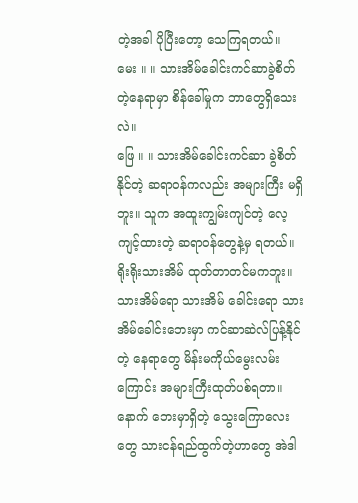တဲ့အခါ ပိုပြီးတော့ သေကြရတယ်။
မေး ။ ။ သားအိမ်ခေါင်းကင်ဆာခွဲစိတ်တဲ့နေရာမှာ စိန်ခေါ်မှုက ဘာတွေရှိသေးလဲ။
ဖြေ ။ ။ သားအိမ်ခေါင်းကင်ဆာ ခွဲစိတ်နိုင်တဲ့ ဆရာဝန်ကလည်း အများကြီး မရှိဘူး။ သူက အထူးကျွမ်းကျင်တဲ့ လေ့ကျင့်ထားတဲ့ ဆရာဝန်တွေနဲ့မှ ရတယ်။ ရိုးရိုးသားအိမ် ထုတ်တာတင်မကဘူး။ သားအိမ်ရော သားအိမ် ခေါင်းရော သားအိမ်ခေါင်းဘေးမှာ ကင်ဆာဆဲလ်ပြန့်နိုင်တဲ့ နေရာတွေ မိန်းမကိုယ်မွေးလမ်းကြောင်း အများကြီးထုတ်ပစ်ရတာ။နောက် ဘေးမှာရှိတဲ့ သွေးကြောလေးတွေ သားငန်ရည်ထွက်တဲ့ဟာတွေ အဲဒါ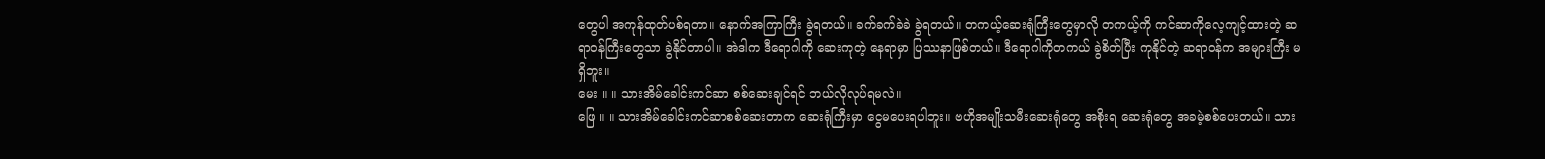တွေပါ အကုန်ထုတ်ပစ်ရတာ။ နောက်အကြာကြီး ခွဲရတယ်။ ခက်ခက်ခဲခဲ ခွဲရတယ်။ တကယ့်ဆေးရုံကြီးတွေမှာလို တကယ့်ကို ကင်ဆာကိုလေ့ကျင့်ထားတဲ့ ဆရာဝန်ကြီးတွေသာ ခွဲနိုင်တာပါ။ အဲဒါက ဒီရောဂါကို ဆေးကုတဲ့ နေရာမှာ ပြဿနာဖြစ်တယ်။ ဒီရောဂါကိုတကယ် ခွဲစိတ်ပြီး ကုနိုင်တဲ့ ဆရာဝန်က အများကြီး မရှိဘူး။
မေး ။ ။ သားအိမ်ခေါင်းကင်ဆာ စစ်ဆေးချင်ရင် ဘယ်လိုလုပ်ရမလဲ။
ဖြေ ။ ။ သားအိမ်ခေါင်းကင်ဆာစစ်ဆေးတာက ဆေးရုံကြီးမှာ ငွေမပေးရပါဘူး။ ဗဟိုအမျိုးသမီးဆေးရုံတွေ အစိုးရ ဆေးရုံတွေ အခမဲ့စစ်ပေးတယ်။ သား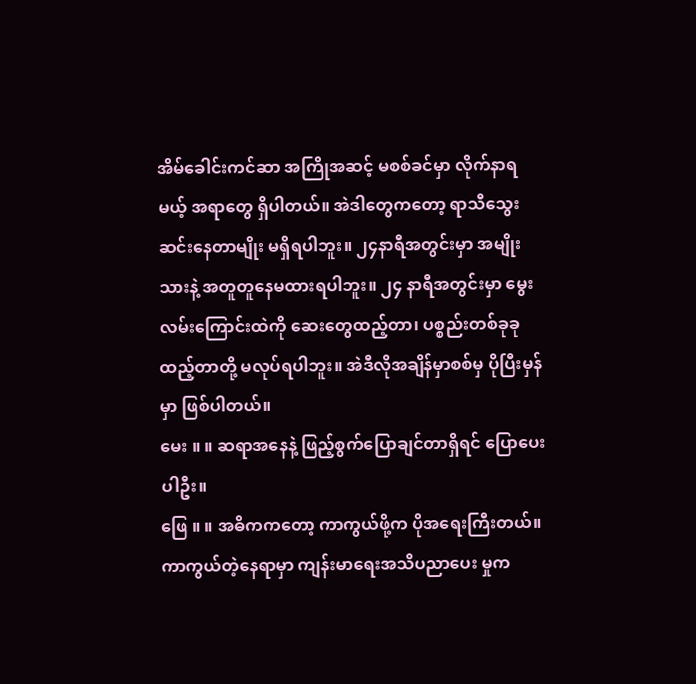အိမ်ခေါင်းကင်ဆာ အကြိုအဆင့် မစစ်ခင်မှာ လိုက်နာရမယ့် အရာတွေ ရှိပါတယ်။ အဲဒါတွေကတော့ ရာသီသွေးဆင်းနေတာမျိုး မရှိရပါဘူး။ ၂၄နာရီအတွင်းမှာ အမျိုးသားနဲ့ အတူတူနေမထားရပါဘူး။ ၂၄ နာရီအတွင်းမှာ မွေးလမ်းကြောင်းထဲကို ဆေးတွေထည့်တာ၊ ပစ္စည်းတစ်ခုခု ထည့်တာတို့ မလုပ်ရပါဘူး။ အဲဒီလိုအချိန်မှာစစ်မှ ပိုပြီးမှန်မှာ ဖြစ်ပါတယ်။
မေး ။ ။ ဆရာအနေနဲ့ ဖြည့်စွက်ပြောချင်တာရှိရင် ပြောပေးပါဦး။
ဖြေ ။ ။ အဓိကကတော့ ကာကွယ်ဖို့က ပိုအရေးကြီးတယ်။ ကာကွယ်တဲ့နေရာမှာ ကျန်းမာရေးအသိပညာပေး မှုက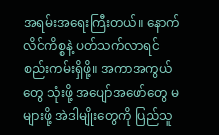အရမ်းအရေးကြီးတယ်။ နောက် လိင်ကိစ္စနဲ့ ပတ်သက်လာရင် စည်းကမ်းရှိဖို့။ အကာအကွယ်တွေ သုံးဖို့ အပျော်အဖော်တွေ မများဖို့ အဲဒါမျိုးတွေကို ပြည်သူ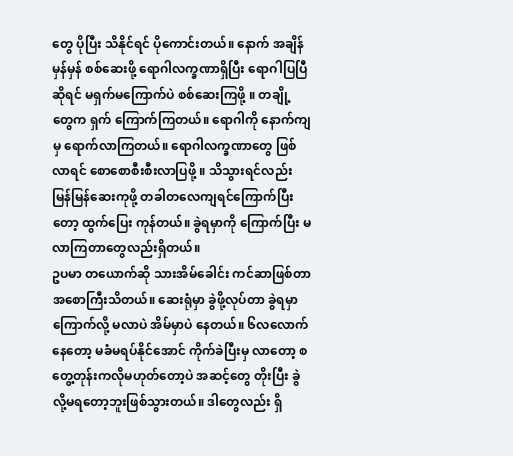တွေ ပိုပြီး သိနိုင်ရင် ပိုကောင်းတယ်။ နောက် အချိန်မှန်မှန် စစ်ဆေးဖို့ ရောဂါလက္ခဏာရှိပြီး ရောဂါပြပြီဆိုရင် မရှက်မကြောက်ပဲ စစ်ဆေးကြဖို့ ။ တချို့တွေက ရှက် ကြောက်ကြတယ်။ ရောဂါကို နောက်ကျမှ ရောက်လာကြတယ်။ ရောဂါလက္ခဏာတွေ ဖြစ်လာရင် စောစောစီးစီးလာပြဖို့ ။ သိသွားရင်လည်း မြန်မြန်ဆေးကုဖို့ တခါတလေကျရင်ကြောက်ပြီးတော့ ထွက်ပြေး ကုန်တယ်။ ခွဲရမှာကို ကြောက်ပြီး မလာကြတာတွေလည်းရှိတယ်။
ဥပမာ တယောက်ဆို သားအိမ်ခေါင်း ကင်ဆာဖြစ်တာ အစောကြီးသိတယ်။ ဆေးရုံမှာ ခွဲဖို့လုပ်တာ ခွဲရမှာကြောက်လို့ မလာပဲ အိမ်မှာပဲ နေတယ်။ ၆လလောက်နေတော့ မခံမရပ်နိုင်အောင် ကိုက်ခဲပြီးမှ လာတော့ စတွေ့တုန်းကလိုမဟုတ်တော့ပဲ အဆင့်တွေ တိုးပြီး ခွဲလို့မရတော့ဘူးဖြစ်သွားတယ်။ ဒါတွေလည်း ရှိ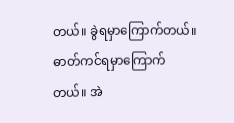တယ်။ ခွဲရမှာကြောက်တယ်။ ဓာတ်ကင်ရမှာကြောက် တယ်။ အဲ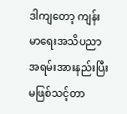ဒါကျတော့ ကျန်းမာရေးအသိပညာ အရမ်းအားနည်းပြီး မဖြစ်သင့်တာ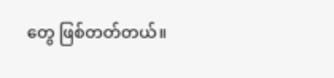တွေ ဖြစ်တတ်တယ်။